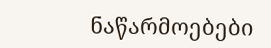ნაწარმოებები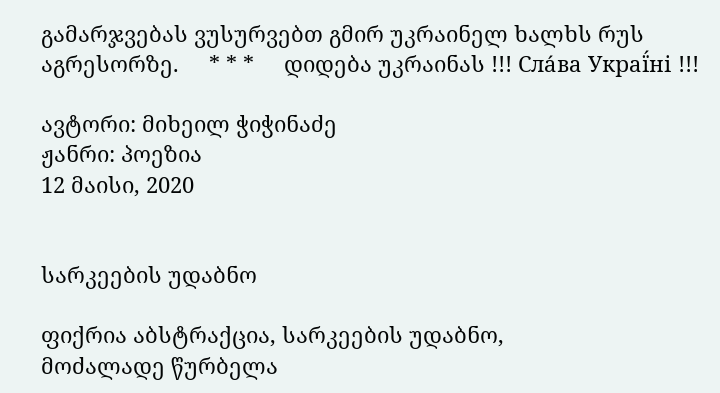გამარჯვებას ვუსურვებთ გმირ უკრაინელ ხალხს რუს აგრესორზე.     * * *     დიდება უკრაინას !!! Сла́ва Украї́ні !!!

ავტორი: მიხეილ ჭიჭინაძე
ჟანრი: პოეზია
12 მაისი, 2020


სარკეების უდაბნო

ფიქრია აბსტრაქცია, სარკეების უდაბნო,
მოძალადე წურბელა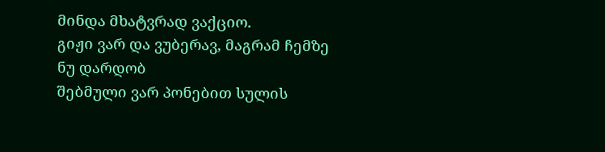მინდა მხატვრად ვაქციო.
გიჟი ვარ და ვუბერავ, მაგრამ ჩემზე ნუ დარდობ
შებმული ვარ პონებით სულის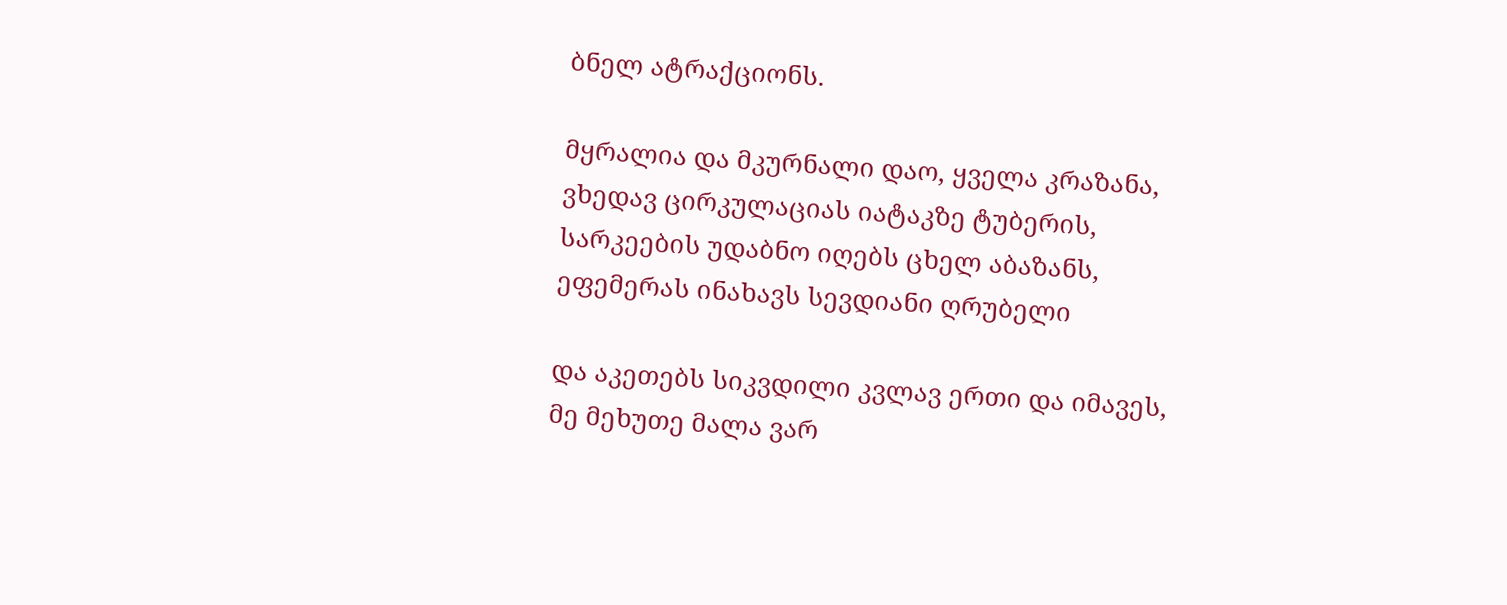ბნელ ატრაქციონს.

მყრალია და მკურნალი დაო, ყველა კრაზანა,
ვხედავ ცირკულაციას იატაკზე ტუბერის,
სარკეების უდაბნო იღებს ცხელ აბაზანს,
ეფემერას ინახავს სევდიანი ღრუბელი

და აკეთებს სიკვდილი კვლავ ერთი და იმავეს,
მე მეხუთე მალა ვარ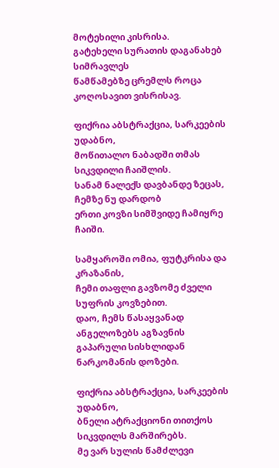მოტეხილი კისრისა.
გატეხელი სურათის დაგანახებ სიმრავლეს
წამწამებზე ცრემლს როცა კოღოსავით ვისრისავ.

ფიქრია აბსტრაქცია, სარკეების უდაბნო,
მოწითალო ნაბადში თმას სიკვდილი ჩაიშლის.
სანამ ნალექს დავბანდე ზეცას, ჩემზე ნუ დარდობ
ერთი კოვზი სიმშვიდე ჩამიყრე ჩაიში.

სამყაროში ომია, ფუტკრისა და კრაზანის,
ჩემი თაფლი გავზომე ძველი სუფრის კოვზებით.
დაო, ჩემს წასაყვანად ანგელოზებს აგზავნის
გაპარული სისხლიდან ნარკომანის დოზები.

ფიქრია აბსტრაქცია, სარკეების უდაბნო,
ბნელი ატრაქციონი თითქოს სიკვდილს მარშირებს.
მე ვარ სულის წამძლევი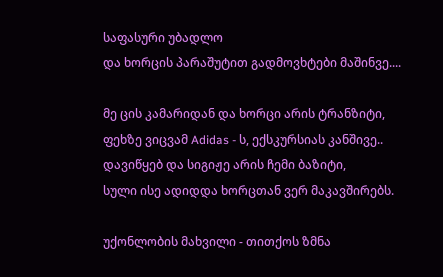საფასური უბადლო
და ხორცის პარაშუტით გადმოვხტები მაშინვე....

მე ცის კამარიდან და ხორცი არის ტრანზიტი,
ფეხზე ვიცვამ Adidas - ს, ექსკურსიას კანშივე..
დავიწყებ და სიგიჟე არის ჩემი ბაზიტი,
სული ისე ადიდდა ხორცთან ვერ მაკავშირებს.

უქონლობის მახვილი - თითქოს ზმნა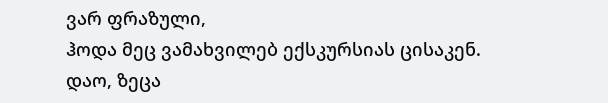ვარ ფრაზული,
ჰოდა მეც ვამახვილებ ექსკურსიას ცისაკენ.
დაო, ზეცა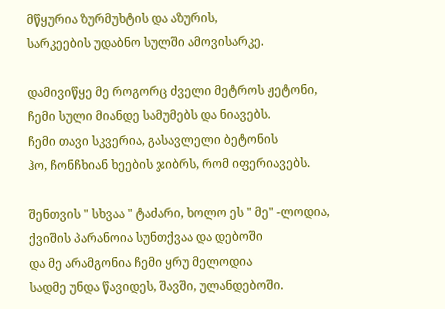მწყურია ზურმუხტის და აზურის,
სარკეების უდაბნო სულში ამოვისარკე.

დამივიწყე მე როგორც ძველი მეტროს ჟეტონი,
ჩემი სული მიანდე სამუმებს და ნიავებს.
ჩემი თავი სკვერია, გასავლელი ბეტონის
ჰო, ჩონჩხიან ხეების ჯიბრს, რომ იფერიავებს.

შენთვის " სხვაა " ტაძარი, ხოლო ეს " მე" -ლოდია,
ქვიშის პარანოია სუნთქვაა და დებოში
და მე არამგონია ჩემი ყრუ მელოდია
სადმე უნდა წავიდეს, შავში, ულანდებოში.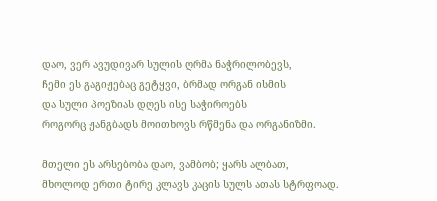დაო, ვერ ავუდივარ სულის ღრმა ნაჭრილობევს,
ჩემი ეს გაგიჟებაც გეტყვი, ბრმად ორგან ისმის
და სული პოეზიას დღეს ისე საჭიროებს
როგორც ჟანგბადს მოითხოვს რწმენა და ორგანიზმი.

მთელი ეს არსებობა დაო, ვამბობ; ყარს ალბათ,
მხოლოდ ერთი ტირე კლავს კაცის სულს ათას სტრფოად.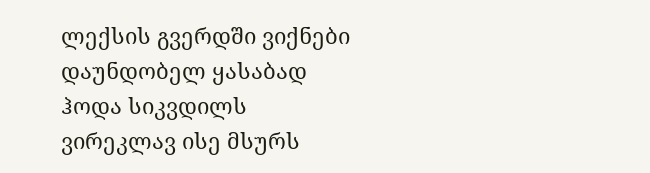ლექსის გვერდში ვიქნები დაუნდობელ ყასაბად
ჰოდა სიკვდილს ვირეკლავ ისე მსურს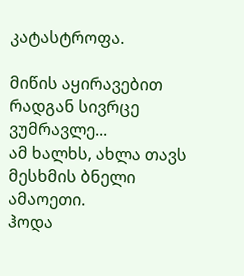კატასტროფა.

მიწის აყირავებით რადგან სივრცე ვუმრავლე...
ამ ხალხს, ახლა თავს მესხმის ბნელი ამაოეთი.
ჰოდა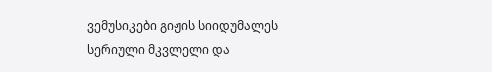ვემუსიკები გიჟის სიიდუმალეს
სერიული მკვლელი და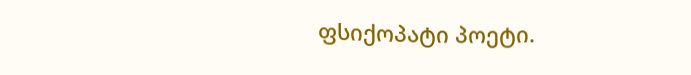ფსიქოპატი პოეტი.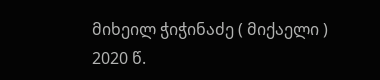მიხეილ ჭიჭინაძე ( მიქაელი )
2020 წ.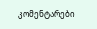კომენტარები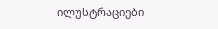ილუსტრაციები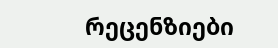რეცენზიები